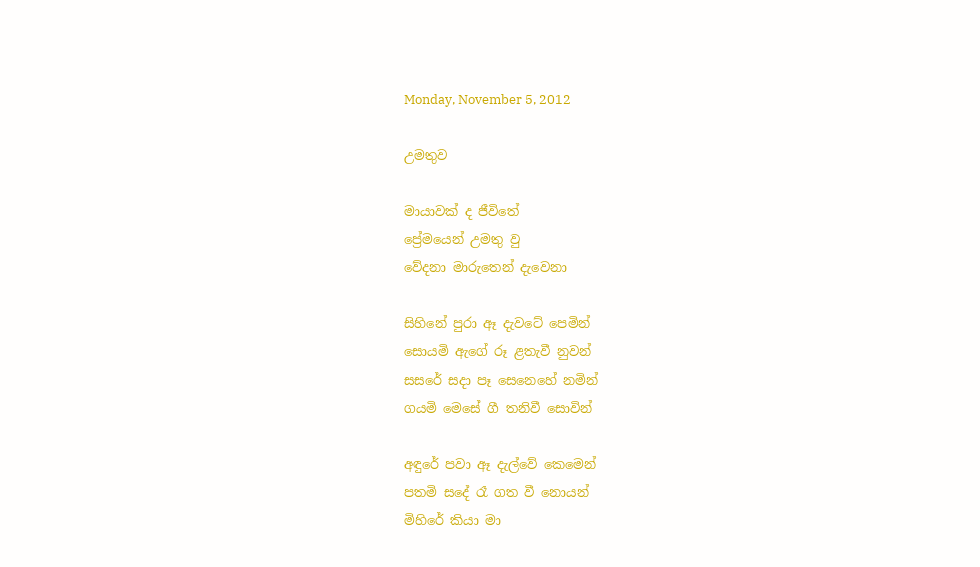Monday, November 5, 2012

උමතුව

මායාවක් ද ජීවිතේ
ප්‍රේමයෙන් උමතු වු
වේදනා මාරුතෙන් දැවෙනා

සිහිනේ පුරා ඈ දැවටේ පෙමින්
සොයමි ඇගේ රූ ළතැවී නුවන්
සසරේ සදා පෑ සෙනෙහේ නමින්
ගයමි මෙසේ ගී තනිවී සොවින්

අඳුරේ පවා ඈ දැල්වේ කෙමෙන්
පතමි ස‍දේ රෑ ගත වී නොයන්
මිහිරේ කියා මා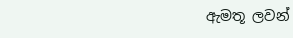ඇමතූ ලවන්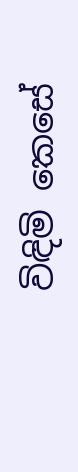විඳිමි කෙසේ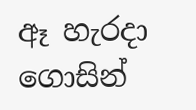ඈ හැරදා ගොසින්